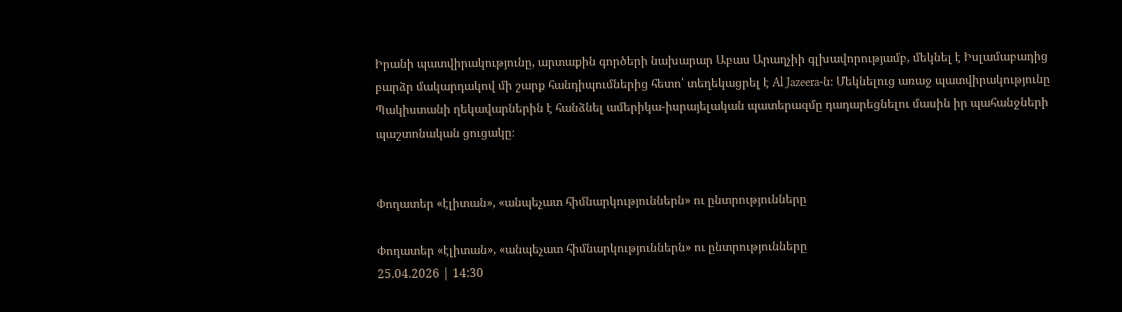Իրանի պատվիրակությունը, արտաքին գործերի նախարար Աբաս Արաղչիի գլխավորությամբ, մեկնել է Իսլամաբադից բարձր մակարդակով մի շարք հանդիպումներից հետո՝ տեղեկացրել է Al Jazeera-ն։ Մեկնելուց առաջ պատվիրակությունը Պակիստանի ղեկավարներին է հանձնել ամերիկա-իսրայելական պատերազմը դադարեցնելու մասին իր պահանջների պաշտոնական ցուցակը։


Փողատեր «էլիտան», «անպեչատ հիմնարկություններն» ու ընտրությունները

Փողատեր «էլիտան», «անպեչատ հիմնարկություններն» ու ընտրությունները
25.04.2026 | 14:30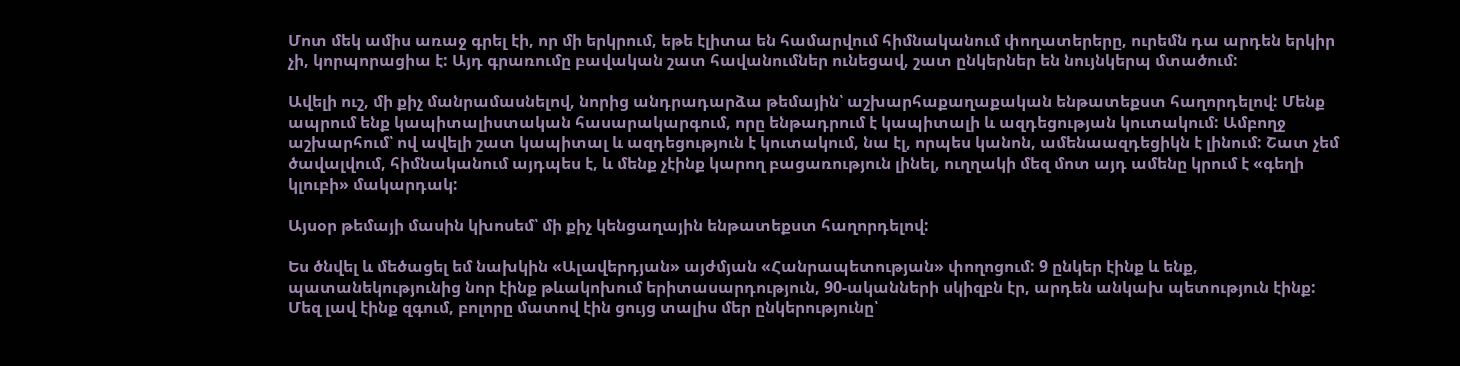Մոտ մեկ ամիս առաջ գրել էի, որ մի երկրում, եթե էլիտա են համարվում հիմնականում փողատերերը, ուրեմն դա արդեն երկիր չի, կորպորացիա է: Այդ գրառումը բավական շատ հավանումներ ունեցավ, շատ ընկերներ են նույնկերպ մտածում:

Ավելի ուշ, մի քիչ մանրամասնելով, նորից անդրադարձա թեմային՝ աշխարհաքաղաքական ենթատեքստ հաղորդելով: Մենք ապրում ենք կապիտալիստական հասարակարգում, որը ենթադրում է կապիտալի և ազդեցության կուտակում: Ամբողջ աշխարհում՝ ով ավելի շատ կապիտալ և ազդեցություն է կուտակում, նա էլ, որպես կանոն, ամենաազդեցիկն է լինում: Շատ չեմ ծավալվում, հիմնականում այդպես է, և մենք չէինք կարող բացառություն լինել, ուղղակի մեզ մոտ այդ ամենը կրում է «գեղի կլուբի» մակարդակ:

Այսօր թեմայի մասին կխոսեմ՝ մի քիչ կենցաղային ենթատեքստ հաղորդելով:

Ես ծնվել և մեծացել եմ նախկին «Ալավերդյան» այժմյան «Հանրապետության» փողոցում: 9 ընկեր էինք և ենք, պատանեկությունից նոր էինք թևակոխում երիտասարդություն, 90-ականների սկիզբն էր, արդեն անկախ պետություն էինք: Մեզ լավ էինք զգում, բոլորը մատով էին ցույց տալիս մեր ընկերությունը՝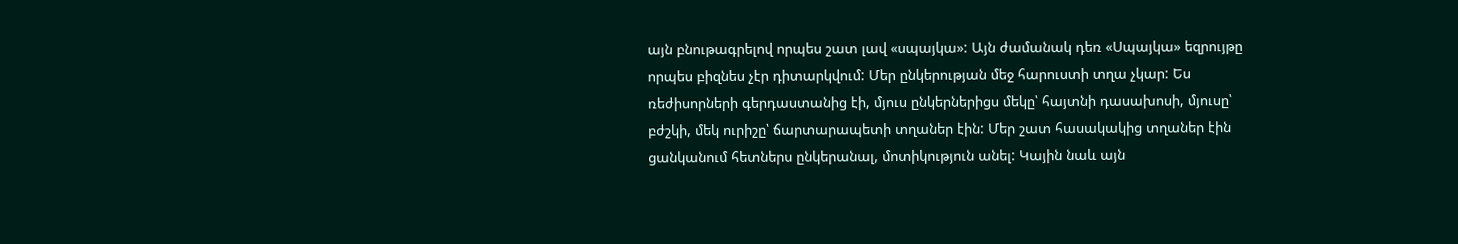այն բնութագրելով որպես շատ լավ «սպայկա»: Այն ժամանակ դեռ «Սպայկա» եզրույթը որպես բիզնես չէր դիտարկվում: Մեր ընկերության մեջ հարուստի տղա չկար: Ես ռեժիսորների գերդաստանից էի, մյուս ընկերներիցս մեկը՝ հայտնի դասախոսի, մյուսը՝ բժշկի, մեկ ուրիշը՝ ճարտարապետի տղաներ էին: Մեր շատ հասակակից տղաներ էին ցանկանում հետներս ընկերանալ, մոտիկություն անել: Կային նաև այն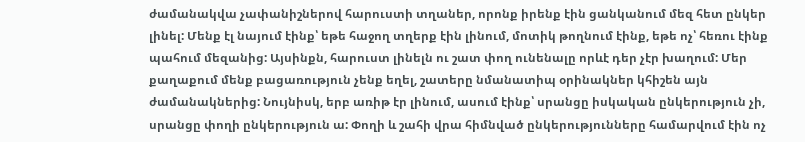ժամանակվա չափանիշներով հարուստի տղաներ, որոնք իրենք էին ցանկանում մեզ հետ ընկեր լինել: Մենք էլ նայում էինք՝ եթե հաջող տղերք էին լինում, մոտիկ թողնում էինք, եթե ոչ՝ հեռու էինք պահում մեզանից: Այսինքն, հարուստ լինելն ու շատ փող ունենալը որևէ դեր չէր խաղում: Մեր քաղաքում մենք բացառություն չենք եղել, շատերը նմանատիպ օրինակներ կհիշեն այն ժամանակներից: Նույնիսկ, երբ առիթ էր լինում, ասում էինք՝ սրանցը իսկական ընկերություն չի, սրանցը փողի ընկերություն ա: Փողի և շահի վրա հիմնված ընկերությունները համարվում էին ոչ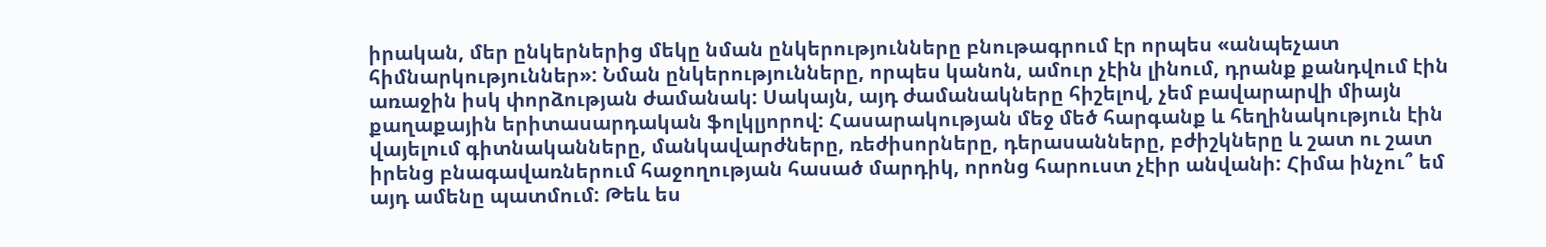իրական, մեր ընկերներից մեկը նման ընկերությունները բնութագրում էր որպես «անպեչատ հիմնարկություններ»: Նման ընկերությունները, որպես կանոն, ամուր չէին լինում, դրանք քանդվում էին առաջին իսկ փորձության ժամանակ: Սակայն, այդ ժամանակները հիշելով, չեմ բավարարվի միայն քաղաքային երիտասարդական ֆոլկլյորով: Հասարակության մեջ մեծ հարգանք և հեղինակություն էին վայելում գիտնականները, մանկավարժները, ռեժիսորները, դերասանները, բժիշկները և շատ ու շատ իրենց բնագավառներում հաջողության հասած մարդիկ, որոնց հարուստ չէիր անվանի: Հիմա ինչու՞ եմ այդ ամենը պատմում: Թեև ես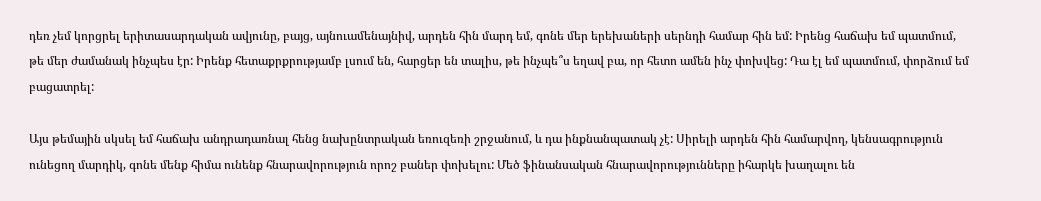դեռ չեմ կորցրել երիտասարդական ավյունը, բայց, այնուամենայնիվ, արդեն հին մարդ եմ, գոնե մեր երեխաների սերնդի համար հին եմ: Իրենց հաճախ եմ պատմում, թե մեր ժամանակ ինչպես էր: Իրենք հետաքրքրությամբ լսում են, հարցեր են տալիս, թե ինչպե՞ս եղավ բա, որ հետո ամեն ինչ փոխվեց: Դա էլ եմ պատմում, փորձում եմ բացատրել:

Այս թեմային սկսել եմ հաճախ անդրադառնալ հենց նախընտրական եռուզեռի շրջանում, և դա ինքնանպատակ չէ: Սիրելի արդեն հին համարվող, կենսագրություն ունեցող մարդիկ, գոնե մենք հիմա ունենք հնարավորություն որոշ բաներ փոխելու: Մեծ ֆինանսական հնարավորությունները իհարկե խաղալու են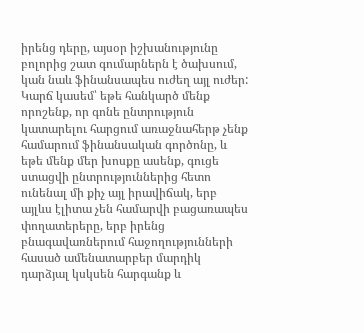իրենց դերը, այսօր իշխանությունը բոլորից շատ գումարներն է ծախսում, կան նաև ֆինանսապես ուժեղ այլ ուժեր: Կարճ կասեմ՝ եթե հանկարծ մենք որոշենք, որ գոնե ընտրություն կատարելու հարցում առաջնահերթ չենք համարում ֆինանսական գործոնը, և եթե մենք մեր խոսքը ասենք, գուցե ստացվի ընտրություններից հետո ունենալ մի քիչ այլ իրավիճակ, երբ այլևս էլիտա չեն համարվի բացառապես փողատերերը, երբ իրենց բնագավառներում հաջողությունների հասած ամենատարբեր մարդիկ դարձյալ կսկսեն հարգանք և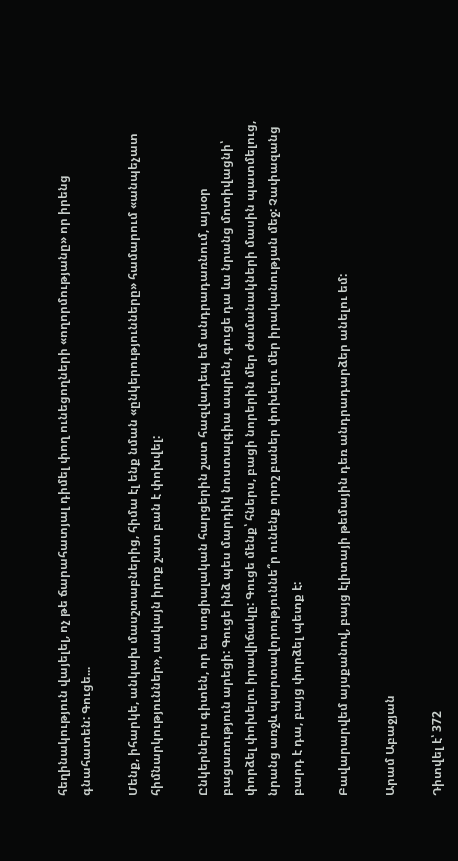հեղինակություն վայելել, ոչ թե ճարահատյալ դիմել փող ունեցողների «ողորմությանը» որ իրենց գնահատեն: Գուցե...

Մենք, իհարկե, անկախ մասշտաբներից, հիմա էլ ենք նման «ընկերությունները» համարում «անպեչատ հիմնարկություններ», սակայն իրոք շատ բան է փոխվել:

Ընկերներս գիտեն, որ ես սոցիալական հարցերին շատ հազվադեպ եմ անդրադառնում, այսօր բացառություն արեցի: Գուցե ինձ պես մարդիկ նոստալգիա ապրեն, գուցե դա ևս նրանց մոտիվացնի՝ փորձել փոխելու իրավիճակը: Գուցե մենք՝ հներս, բացի նորերին մեր ժամանակների մասին պատմելուց, նրանց առջև պարտավորություննե՞ր ունենք որոշ բաներ փոխելու մեր իրականության մեջ: Չափազանց բարդ է դա, բայց փորձել պետք է:

Բավարարվեմ այսքանով, բայց էլիտայի թեմային դեռ անդրադարձեր անելու եմ:

Արամ Աբաջյան

Դիտվել է՝ 372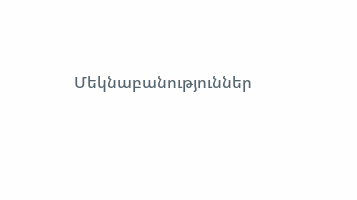Մեկնաբանություններ